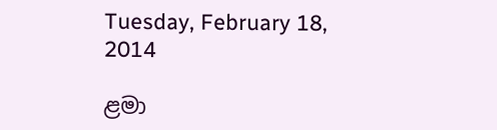Tuesday, February 18, 2014

ළමා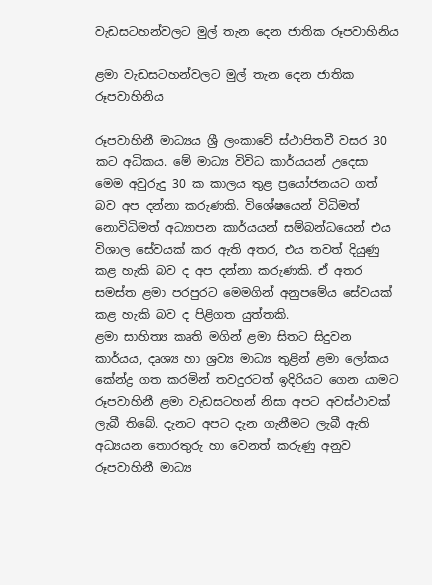වැඩසටහන්වලට මුල් තැන දෙන ජාතික රූපවාහිනිය

ළමා වැඩසටහන්වලට මුල් තැන දෙන ජාතික රූපවාහිනිය

රූපවාහිනී මාධ්‍යය ශ්‍රී ලංකාවේ ස්ථාපිතවී වසර 30 කට අධිකය. මේ මාධ්‍ය විවිධ කාර්යයන් උදෙසා මෙම අවුරුදු 30 ක කාලය තුළ ප්‍රයෝජනයට ගත් බව අප දන්නා කරුණකි. විශේෂයෙන් විධිමත් නොවිධිමත් අධ්‍යාපන කාර්යයන් සම්බන්ධයෙන් එය විශාල සේවයක් කර ඇති අතර, එය තවත් දියුණු කළ හැකි බව ද අප දන්නා කරුණකි. ඒ අතර සමස්ත ළමා පරපුරට මෙමගින් අනුපමේය සේවයක් කළ හැකි බව ද පිළිගත යුත්තකි.
ළමා සාහිත්‍ය කෘති මගින් ළමා සිතට සිදුවන කාර්යය, දෘශ්‍ය හා ශ්‍රව්‍ය මාධ්‍ය තුළින් ‍ළමා ලෝකය කේන්ද්‍ර ගත කරමින් තවදුරටත් ඉදිරියට ගෙන යාමට රූපවාහිනී ළමා වැඩසටහන් නිසා අපට අවස්ථාවක් ලැබී තිබේ. දැනට අපට දැන ගැනීමට ලැබී ඇති අධ්‍යයන තොරතුරු හා වෙනත් කරුණු අනුව රූපවාහිනී මාධ්‍ය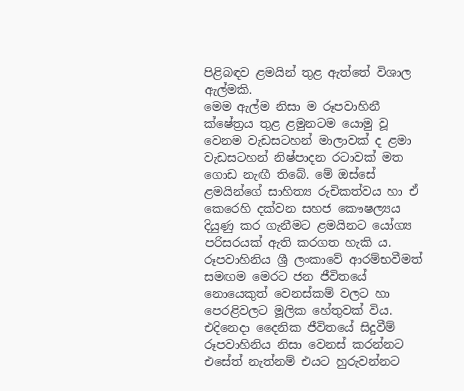පිළිබඳව ළමයින් තුළ ඇත්තේ විශාල ඇල්මකි.
මෙම ඇල්ම නිසා ම රූපවාහිනී ක්ෂේත්‍රය තුළ ළමුනටම යොමු වූ වෙනම වැඩසටහන් මාලාවක් ද ළමා වැඩසටහන් නිෂ්පාදන රටාවක් මත ගොඩ නැඟී තිබේ. මේ ඔස්සේ ළමයින්ගේ සාහිත්‍ය රුචිකත්වය හා ඒ කෙරෙහි දක්වන සහජ කෞෂල්‍යය දියුණු කර ගැනීමට ළමයිනට යෝග්‍ය පරිසරයක් ඇති කරගත හැකි ය.
රූපවාහිනිය ශ්‍රී ලංකාවේ ආරම්භවීමත් සමඟම මෙරට ජන ජීවිතයේ නොයෙකුත් වෙනස්කම් වලට හා පෙරළිවලට මූලික හේතුවක් විය. එදිනෙදා දෛනික ජීවිතයේ සිදුවීම් රූපවාහිනිය නිසා වෙනස් කරන්නට එසේත් නැත්නම් එයට හුරුවන්නට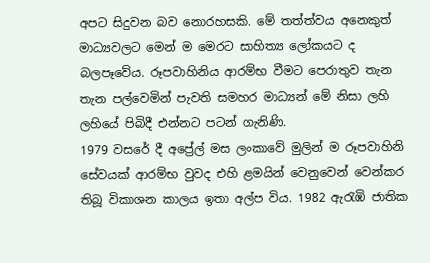අපට සිදුවන බව නොරහසකි. මේ තත්ත්වය අනෙකුත් මාධ්‍යවලට මෙන් ම මෙරට සාහිත්‍ය ලෝකයට ද බලපෑවේය. රූපවාහිනිය ආරම්භ වීමට පෙරාතුව තැන තැන පල්වෙමින් පැවති සමහර මාධ්‍යන් මේ නිසා ලහි ලහියේ පිබිදී එන්නට පටන් ගැනිණි.
1979 වසරේ දී අප්‍රේල් මස ලංකාවේ මුලින් ම රූපවාහිනි සේවයක් ආරම්භ වුවද එහි ළමයින් වෙනුවෙන් වෙන්කර තිබූ විකාශන කාලය ඉතා අල්ප විය. 1982 ඇරැඹි ජාතික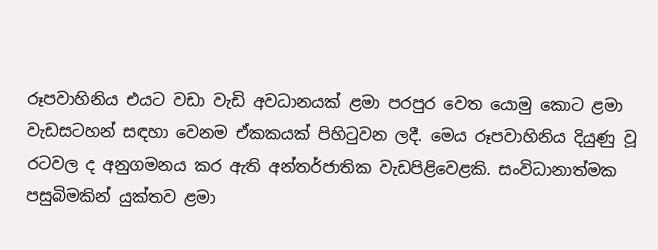රූපවාහිනිය එයට වඩා වැඩි අවධානයක් ළමා පරපුර වෙත යොමු කොට ළමා වැඩසටහන් සඳහා වෙනම ඒකකයක් පිහිටුවන ලදී. මෙය රූපවාහිනිය දියුණු වූ රටවල ද අනුගමනය කර ඇති අන්තර්ජාතික වැඩපිළිවෙළකි. සංවිධානාත්මක පසුබිමකින් යුක්තව ළමා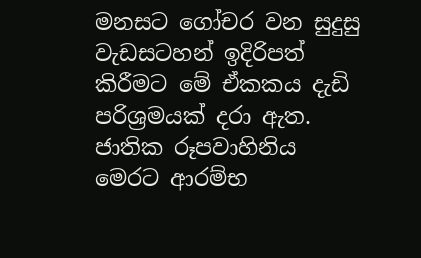මනසට ගෝචර වන සුදුසු වැඩසටහන් ඉදිරිපත් කිරීමට මේ ඒකකය දැඩි පරිශ්‍රමයක් දරා ඇත.
ජාතික රූපවාහිනිය මෙරට ආරම්භ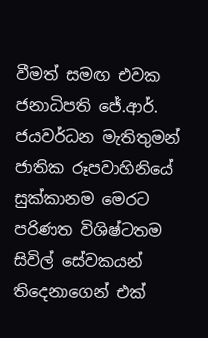වීමත් සමඟ එවක ජනාධිපති ජේ.ආර්. ජයවර්ධන මැතිතුමන් ජාතික රූපවාහිනියේ සුක්කානම මෙරට පරිණත විශිෂ්ටතම සිවිල් සේවකයන් තිදෙනාගෙන් එක්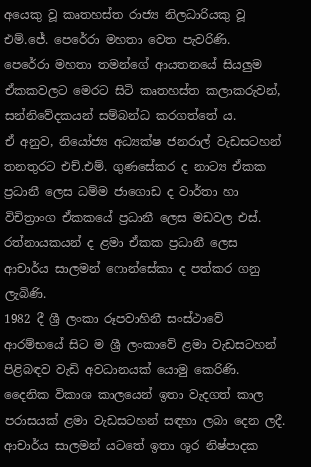අයෙකු වූ කෘතහස්ත රාජ්‍ය නිලධාරියකු වූ එම්.ජේ. පෙරේරා මහතා වෙත පැවරිණි.
පෙරේරා මහතා තමන්ගේ ආයතනයේ සියලුම ඒකකවලට මෙරට සිටි කෘතහස්ත කලාකරුවන්, සන්නිවේදකයන් සම්බන්ධ කරගත්තේ ය.
ඒ අනුව, නියෝජ්‍ය අධ්‍යක්ෂ ජනරාල් වැඩසටහන් තනතුරට එච්.එම්. ගුණසේකර ද නාට්‍ය ඒකක ප්‍රධානී ලෙස ධම්ම ජාගොඩ ද වාර්තා හා විචිත්‍රාංග ඒකකයේ ප්‍රධානී ලෙස මඩවල එස්. රත්නායකයන් ද ළමා ඒකක ප්‍රධානී ලෙස ආචාර්ය සාලමන් ෆොන්සේකා ද පත්කර ගනු ලැබිණි.
1982 දී ශ්‍රී ලංකා රූපවාහිනී සංස්ථාවේ ආරම්භයේ සිට ම ශ්‍රී ලංකාවේ ළමා වැඩසටහන් පිළිබඳව වැඩි අවධානයක් යොමු කෙරිණි. දෛනික විකාශ කාලයෙන් ඉතා වැදගත් කාල පරාසයක් ළමා වැඩසටහන් සඳහා ලබා දෙන ලදී.
ආචාර්ය සාලමන් යටතේ ඉතා ශූර නිෂ්පාදක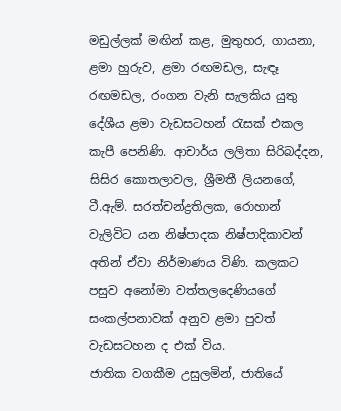මඩුල්ලක් මඟින් කළ, මුතුහර, ගායනා, ළමා හුරුව, ළමා රඟමඩල, සැඳෑ රඟමඩල, රංගන වැනි සැලකිය යුතු දේශීය ළමා වැඩසටහන් රැසක් එකල කැපී පෙනිණි. ආචාර්ය ලලිතා සිරිබද්දන, සිසිර කොතලාවල, ශ්‍රීමතී ලියනගේ, ටී.ඇම්. සරත්චන්ද්‍රතිලක, රොහාන් වැලිවිට යන නිෂ්පාදක නිෂ්පාදිකාවන් අතින් ඒවා නිර්මාණය විණි. කලකට පසුව අනෝමා වත්තලදෙණියගේ සංකල්පනාවක් අනුව ළමා පුවත් වැඩසටහන ද එක් විය.
ජාතික වගකීම උසුලමින්, ජාතියේ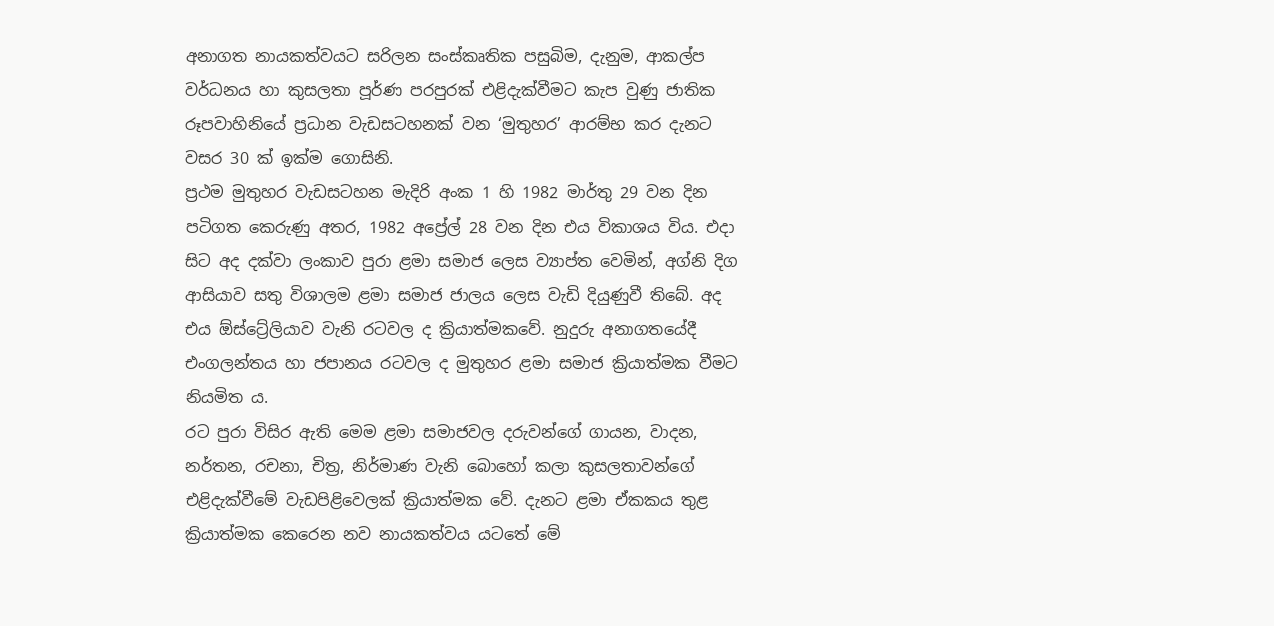අනාගත නායකත්වයට සරිලන සංස්කෘතික පසුබිම, දැනුම, ආකල්ප වර්ධනය හා කුසලතා පූර්ණ පරපුරක් එළිදැක්වීමට කැප වුණු ජාතික රූපවාහිනියේ ප්‍රධාන වැඩසටහනක් වන ‘මුතුහර’ ආරම්භ කර දැනට වසර 30 ක් ඉක්ම ගොසිනි.
ප්‍රථම මුතුහර වැඩසටහන මැදිරි අංක 1 හි 1982 මාර්තු 29 වන දින පටිගත කෙරුණු අතර, 1982 අප්‍රේල් 28 වන දින එය විකාශය විය. එදා සිට අද දක්වා ලංකාව පුරා ළමා සමාජ ලෙස ව්‍යාප්ත වෙමින්, අග්නි දිග ආසියාව සතු විශාලම ළමා සමාජ ජාලය ලෙස වැඩි දියුණුවී තිබේ. අද එය ඕස්ට්‍රේලියාව වැනි රටවල ද ක්‍රියාත්මකවේ. නුදුරු අනාගතයේදී එංගලන්තය හා ජපානය රටවල ද මුතුහර ළමා සමාජ ක්‍රියාත්මක වීමට නියමිත ය.
රට පුරා විසිර ඇති මෙම ළමා සමාජවල දරුවන්ගේ ගායන, වාදන, නර්තන, රචනා, චිත්‍ර, නිර්මාණ වැනි බොහෝ කලා කුසලතාවන්ගේ එළිදැක්වීමේ වැඩපිළිවෙලක් ක්‍රියාත්මක වේ. දැනට ළමා ඒකකය තුළ ක්‍රියාත්මක කෙරෙන නව නායකත්වය යටතේ මේ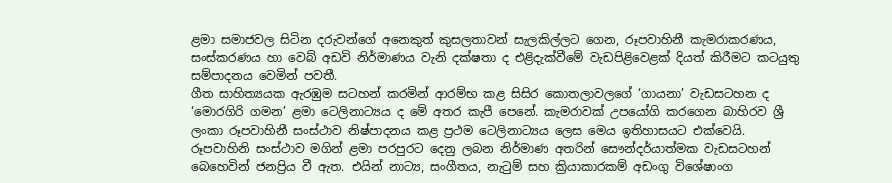ළමා සමාජවල සිටින දරුවන්ගේ අනෙකුත් කුසලතාවන් සැලකිල්ලට ගෙන, රූපවාහිනී කැමරාකරණය, සංස්කරණය හා වෙබ් අඩවි නිර්මාණය වැනි දක්ෂතා ද එළිදැක්වීමේ වැඩපිළිවෙළක් දියත් කිරීමට කටයුතු සම්පාදනය වෙමින් පවතී.
ගීත සාහිත්‍යයක ඇරඹුම සටහන් කරමින් ආරම්භ කළ සිසිර කොතලාවලගේ ‘ගායනා’ වැඩසටහන ද ‘මොරගිරි ගමන’ ළමා ටෙලිනාට්‍යය ද මේ අතර කැපී පෙනේ. කැමරාවක් උපයෝගි කරගෙන බාහිරව ශ්‍රී ලංකා රූපවාහිනී සංස්ථාව නිෂ්පාදනය කළ ප්‍රථම ටෙලිනාට්‍යය ලෙස මෙය ඉතිහාසයට එක්වෙයි.
රූපවාහිනි සංස්ථාව මගින් ළමා පරපුරට දෙනු ලබන නිර්මාණ අතරින් සෞන්දර්යාත්මක වැඩසටහන් බෙහෙවින් ජනප්‍රිය වී ඇත. එයින් නාට්‍ය, සංගීතය, නැටුම් සහ ක්‍රියාකාරකම් අඩංගු විශේෂාංග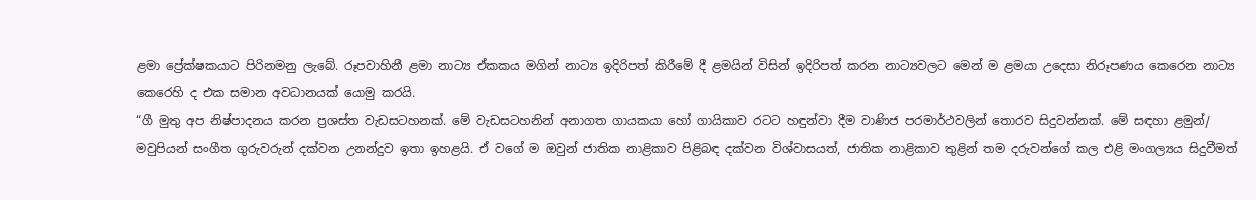ළමා ප්‍රේක්ෂකයාට පිරිනමනු ලැබේ. රූපවාහිනී ළමා නාට්‍ය ඒකකය මගින් නාට්‍ය ඉදිරිපත් කිරීමේ දී ළමයින් විසින් ඉදිරිපත් කරන නාට්‍යවලට මෙන් ම ළමයා උදෙසා නිරූපණය කෙරෙන නාට්‍ය කෙරෙහි ද එක සමාන අවධානයක් යොමු කරයි.
“ගී මුතු අප නිෂ්පාදනය කරන ප්‍රශස්ත වැඩසටහනක්. මේ වැඩසටහනින් අනාගත ගායකයා හෝ ගායිකාව රටට හඳුන්වා දීම වාණි‍ජ පරමාර්ථවලින් තොරව සිදුවන්නක්. මේ සඳහා ළමුන්/ මවුපියන් සංගීත ගුරුවරුන් දක්වන උනන්දුව ඉතා ඉහළයි. ඒ වගේ ම ඔවුන් ජාතික නාළිකාව පිළිබඳ දක්වන විශ්වාසයත්, ජාතික නාළිකාව තුළින් තම දරුවන්ගේ කල එළි මංගල්‍යය සිදුවීමත්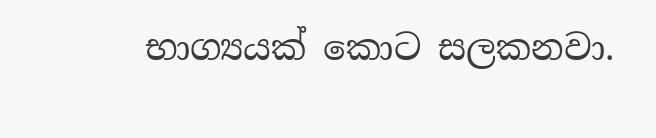භාග්‍යයක් කොට සලකනවා.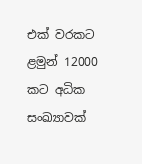එක් වරකට ළමුන් 12000 කට අධික සංඛ්‍යාවක්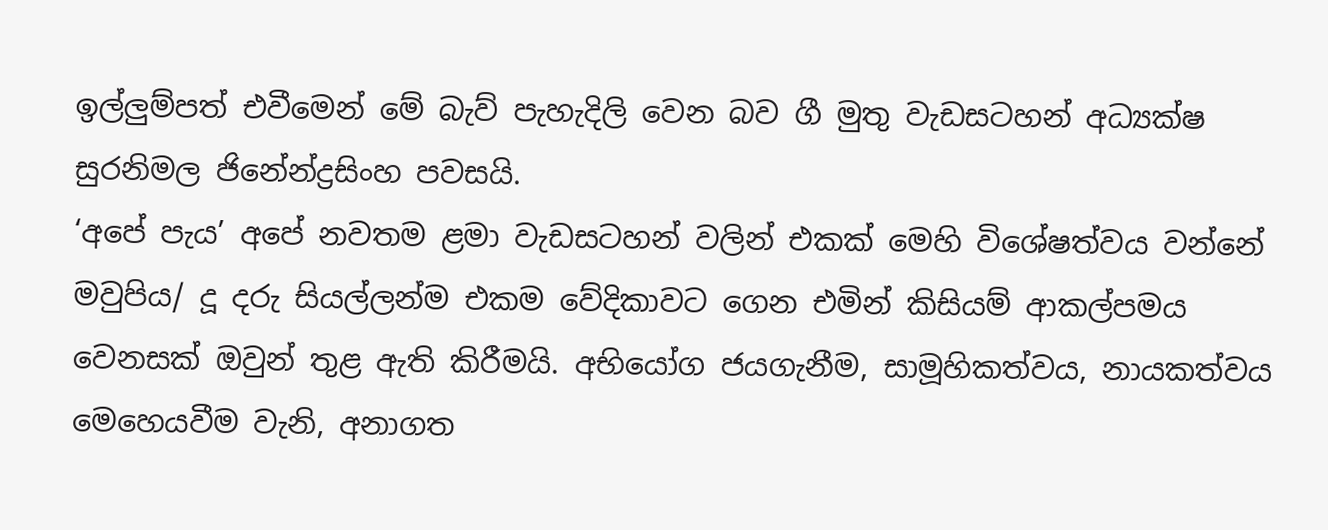ඉල්ලුම්පත් එවීමෙන් මේ බැව් පැහැදිලි වෙන බව ගී මුතු වැඩසටහන් අධ්‍යක්ෂ සුරනිමල ජිනේන්ද්‍රසිංහ පවසයි.
‘අපේ පැය’ අපේ නවතම ළමා වැඩසටහන් වලින් එකක් මෙහි විශේෂත්වය වන්නේ මවුපිය/ දූ දරු සියල්ලන්ම එකම වේදිකාවට ගෙන එමින් කිසියම් ආකල්පමය වෙනසක් ඔවුන් තුළ ඇති කිරීමයි. අභියෝග ජයගැනීම, සාමූහිකත්වය, නායකත්වය මෙහෙයවීම වැනි, අනාගත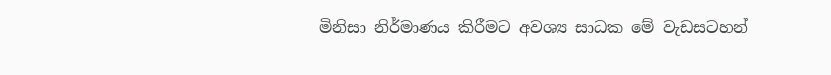මිනිසා නිර්මාණය කිරීමට අවශ්‍ය සාධක මේ වැඩසටහන්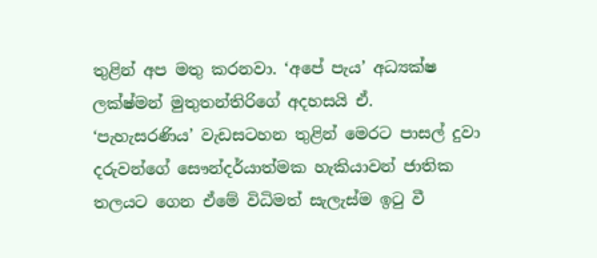තුළින් අප මතු කරනවා. ‘අපේ පැය’ අධ්‍යක්ෂ ලක්ෂ්මන් මුතුතන්තිරිගේ අදහසයි ඒ.
‘පැහැසරණිය’ වැඩසටහන තුළින් මෙරට පාසල් දුවා දරුවන්ගේ සෞන්දර්යාත්මක හැකියාවන් ජාතික තලයට ගෙන ඒමේ විධිමත් සැලැස්ම ඉටු වී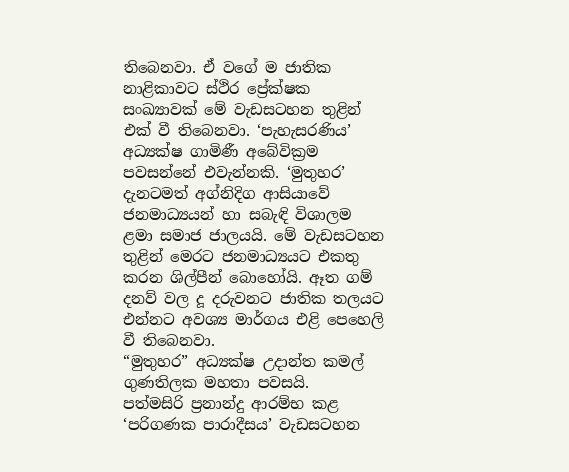තිබෙනවා. ඒ වගේ ම ජාතික නාළිකාවට ස්ථිර ප්‍රේක්ෂක සංඛ්‍යාවක් මේ වැඩසටහන තුළින් එක් වී තිබෙනවා. ‘පැහැසරණිය’ අධ්‍යක්ෂ ගාමිණී අබේවික්‍රම පවසන්නේ එවැන්නකි. ‘මුතුහර’ දැනටමත් අග්නිදිග ආසියාවේ ජනමාධ්‍යයන් හා සබැඳි විශාලම ළමා සමාජ ජාලයයි. මේ වැඩසටහන තුළින් මෙරට ජනමාධ්‍යයට එකතු කරන ශිල්පීන් බොහෝයි. ඈත ගම් දනව් වල දූ දරුවනට ජාතික තලයට එන්නට අවශ්‍ය මාර්ගය එළි පෙහෙලි වී තිබෙනවා.
“මුතුහර” අධ්‍යක්ෂ ‍උදාන්ත කමල් ගුණතිලක මහතා පවසයි.
පත්මසිරි ප්‍රනාන්දු ආරම්භ කළ ‘පරිගණක පාරාදීසය’ වැඩසටහන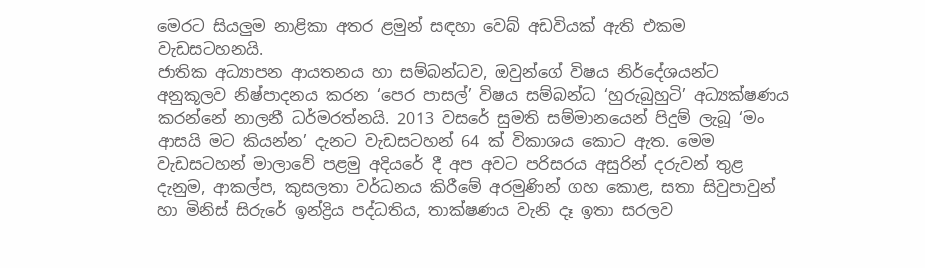මෙරට සියලුම නාළිකා අතර ළමුන් සඳහා වෙබ් අඩවියක් ඇති එකම වැඩසටහනයි.
ජාතික අධ්‍යාපන ආයතනය හා සම්බන්ධව, ඔවුන්ගේ විෂය නිර්දේශයන්ට අනුකූලව නිෂ්පාදනය කරන ‘පෙර පාසල්’ විෂය සම්බන්ධ ‘හුරුබුහුටි’ අධ්‍යක්ෂණය කරන්නේ නාලනී ධර්මරත්නයි. 2013 වසරේ සුමති සම්මානයෙන් පිදුම් ලැබූ ‘මං ආසයි මට කියන්න’ දැනට වැඩසටහන් 64 ක් විකාශය කොට ඇත. මෙම වැඩසටහන් මාලාවේ පළමු අදියරේ දී අප අවට පරිසරය අසුරින් දරුවන් තුළ දැනුම, ආකල්ප, කුසලතා වර්ධනය කිරීමේ අරමුණින් ගහ කොළ, සතා සිවුපාවුන් හා මිනිස් සිරුරේ ඉන්ද්‍රිය පද්ධතිය, තාක්ෂණය වැනි දෑ ඉතා සරලව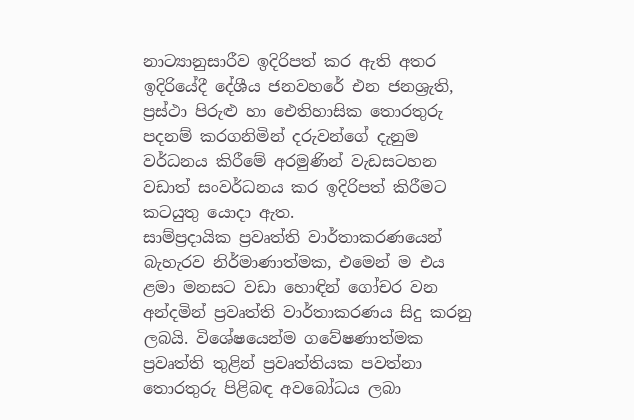නාට්‍යානුසාරීව ඉදිරිපත් කර ඇති අතර ඉදිරියේදී දේශීය ජනවහරේ එන ජනශ්‍රැති, ප්‍රස්ථා පිරුළු හා ඓතිහාසික තොරතුරු පදනම් කරගනිමින් දරුවන්ගේ දැනුම වර්ධනය කිරීමේ අරමුණින් වැඩසටහන වඩාත් සංවර්ධනය කර ඉදිරිපත් කිරීමට කටයුතු යොදා ඇත.
සාම්ප්‍රදායික ප්‍රවෘත්ති වාර්තාකරණයෙන් බැහැරව නිර්මාණාත්මක, එමෙන් ම එය ළමා මනසට වඩා හොඳින් ගෝචර වන අන්දමින් ප්‍රවෘත්ති වාර්තාකරණය සිදු කරනු ලබයි. විශේෂයෙන්ම ගවේෂණාත්මක ප්‍රවෘත්ති තුළින් ප්‍රවෘත්තියක පවත්නා තොරතුරු පිළිබඳ අවබෝධය ලබා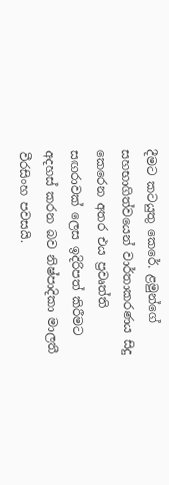දීමට කටයුතු කෙරේ. ළමුන්ගේ සහභාගිත්වයෙන් වාර්තාකරණය සිදු කෙරෙන අතර එය ප්‍රවෘත්ති සඟරාවක් ලෙස ඉදිරිපත් කිරීමට අදහස් කරන බව නිෂ්පාදිකා මාලතී වීරසිංහ පවසයි.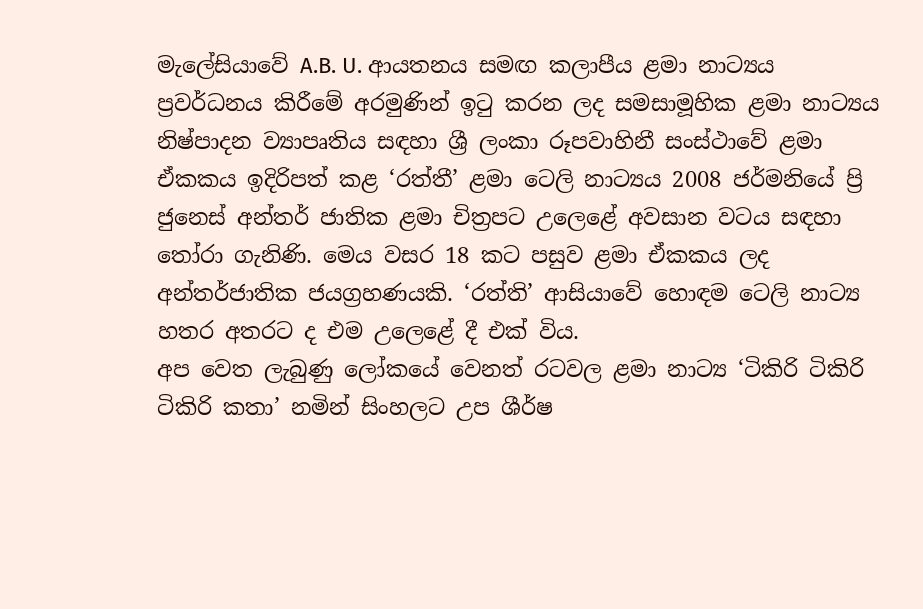මැලේසියාවේ A.B. U. ආයතනය සමඟ කලාපීය ළමා නාට්‍යය ප්‍රවර්ධනය කිරීමේ අරමුණින් ඉටු කරන ලද සමසාමූහික ළමා නාට්‍යය නිෂ්පාදන ව්‍යාපෘතිය සඳහා ශ්‍රී ලංකා රූපවාහිනී සංස්ථාවේ ළමා ඒකකය ඉදිරිපත් කළ ‘රත්තී’ ළමා ටෙලි නාට්‍යය 2008 ජර්මනියේ ප්‍රි ජුනෙස් අන්තර් ජාතික ළමා චිත්‍රපට උලෙළේ අවසාන වටය සඳහා තෝරා ගැනිණි. මෙය වසර 18 කට පසුව ළමා ඒකකය ලද අන්තර්ජාතික ජයග්‍රහණයකි. ‘රත්ති’ ආසියාවේ හොඳම ටෙලි නාට්‍ය හතර අතරට ද එම උලෙළේ දී එක් විය.
අප වෙත ලැබුණු ලෝකයේ වෙනත් රටවල ළමා නාට්‍ය ‘ටිකිරි ටිකිරි ටිකිරි කතා’ නමින් සිංහලට උප ශීර්ෂ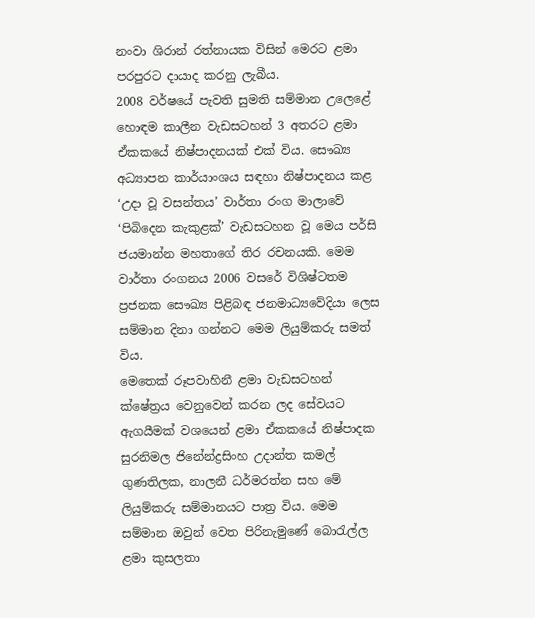නංවා ශිරාන් රත්නායක විසින් මෙරට ළමා පරපුරට දායාද කරනු ලැබීය‍.
2008 වර්ෂයේ පැවති සුමති සම්මාන උලෙළේ හොඳම කාලීන වැඩසටහන් 3 අතරට ළමා ඒකකයේ නිෂ්පාදනයක් එක් විය. සෞඛ්‍ය අධ්‍යාපන කාර්යාංශය සඳහා නිෂ්පාදනය කළ ‘උදා වූ වසන්තය’ වාර්තා රංග මාලාවේ ‘පි‍බිදෙන කැකුළක්’ වැඩසටහන වූ මෙය පර්සි ජයමාන්න මහතාගේ තිර රචනයකි. මෙම වාර්තා රංගනය 2006 වසරේ විශිෂ්ටතම ප්‍රජනක සෞඛ්‍ය පිළිබඳ ජනමාධ්‍යවේදියා ලෙස සම්මාන දිනා ගන්නට මෙම ලියුම්කරු සමත් විය.
මෙතෙක් රූපවාහිනී ළමා වැඩසටහන් ක්ෂේත්‍රය වෙනුවෙන් කරන ලද සේවයට ඇගයීමක් වශයෙන් ළමා ඒකකයේ නිෂ්පාදක සුරනිමල ජිනේන්ද්‍රසිංහ උදාන්ත කමල් ගුණතිලක, නාලනී ධර්මරත්න සහ මේ ලියුම්කරු සම්මානයට පාත්‍ර විය. මෙම සම්මාන ඔවුන් වෙත පිරිනැමුණේ බොරැල්ල ළමා කුසලතා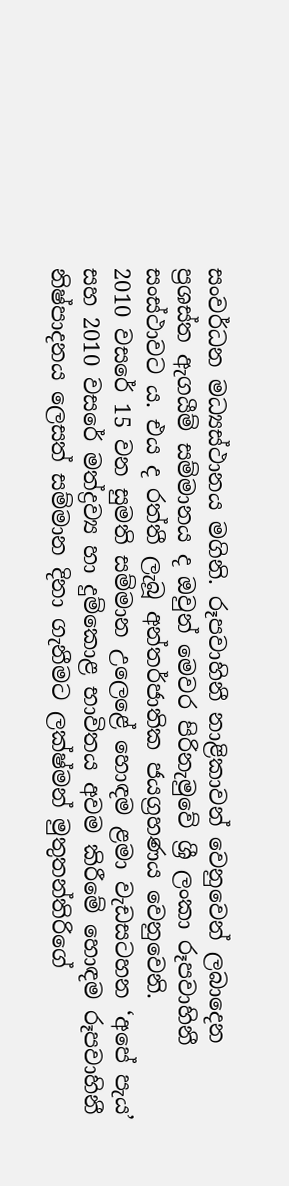සංවර්ධන මධ්‍යස්ථානය මගිනි. රූපවාහිනී නාළිකාවන් වෙනුවෙන් ලබාදෙන ප්‍රශස්ත ඇගයීම් සම්මානය ද ඔවුන් මෙවර පිරිනැමුවේ ශ්‍රී ලංකා රූපවාහිනී සංස්ථාවට ය. එය ද රත්තී ලැබූ අන්තර්ජාතික ජයග්‍රහණය වෙනුවෙනි.
2010 වසරේ 15 වන සුමති සම්මාන උලෙළේ හොඳම ළමා වැඩසටහන ‘අපේ පැය’ සහ 2010 වසරේ මත්ද්‍රව්‍ය හා දුම්කොළ භාවිතය අවම කිරීමේ හොඳම රූපවාහිනී නිෂ්පාදනය ලෙසත් සම්මාන දිනා ගැනීමට ලක්ෂ්මන් මුතුතන්තිරිගේ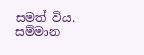සමත් විය.
සම්මාන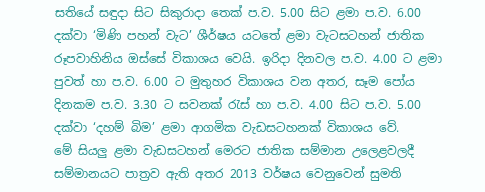සතියේ සඳුදා සිට සිකුරාදා තෙක් ප.ව. 5.00 සිට ළමා ප.ව. 6.00 දක්වා ‘මිණි පහන් වැට’ ශීර්ෂය යටතේ ළමා වැටසටහන් ජාතික රූපවාහිනිය ඔස්සේ විකාශය වෙයි. ඉරිදා දිනවල ප.ව. 4.00 ට ළමා පුවත් හා ප.ව. 6.00 ට මුතුහර විකාශය වන අතර, සෑම පෝය දිනකම ප.ව. 3.30 ට සවනක් රැස් හා ප.ව. 4.00 සිට ප.ව. 5.00 දක්වා ‘දහම් බිම’ ළමා ආගමික වැඩසටහනක් විකාශය වේ.
මේ සියලු ළමා වැඩසටහන් මෙරට ජාතික සම්මාන උලෙ‍ළවලදී සම්මානයට පාත්‍රව ඇති අතර 2013 වර්ෂය වෙනුවෙන් සුමති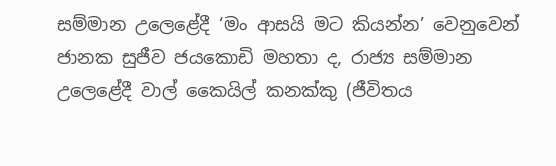සම්මාන උලෙළේදී ‘මං ආසයි මට කියන්න’ වෙනුවෙන් ජානක සුජීව ජයකොඩි මහතා ද, රාජ්‍ය සම්මාන උලෙළේදී වාල් කෛයිල් කනක්කු (ජීවිතය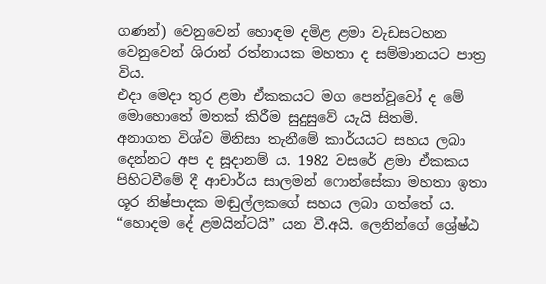ගණන්) වෙනුවෙන් හොඳම දමිළ ළමා වැඩසටහන වෙනුවෙන් ශිරාන් රත්නායක මහතා ද සම්මානයට පාත්‍ර විය.
එදා මෙදා තුර ළමා ඒකකයට මග පෙන්වූවෝ ද මේ මොහොතේ මතක් කිරීම සුදුසුවේ යැයි සිතමි.
අනාගත විශ්ව මිනිසා තැනීමේ කාර්යයට සහය ලබා දෙන්නට අප ද සූදානම් ය. 1982 වසරේ ළමා ඒකකය පිහිටවීමේ දී ආචාර්ය සාලමන් ෆොන්සේකා මහතා ඉතා ශූර නිෂ්පාදක මඬුල්ලකගේ සහය ලබා ගත්තේ ය.
“හොදම දේ ළමයින්ටයි” යන වී.අයි. ලෙනින්ගේ ශ්‍රේෂ්ඨ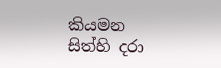කියමන සිත්හි දරා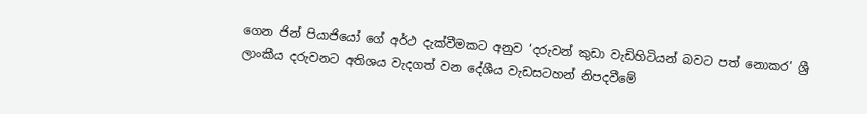ගෙන ජින් පියා‍ජියෝ ගේ අර්ථ දැක්වීමකට අනුව ‘දරුවන් කුඩා වැඩිහිටියන් බවට පත් නොකර’ ශ්‍රී ලාංකීය දරුවනට අතිශය වැදගත් වන දේශීය වැඩසටහන් නිපදවීමේ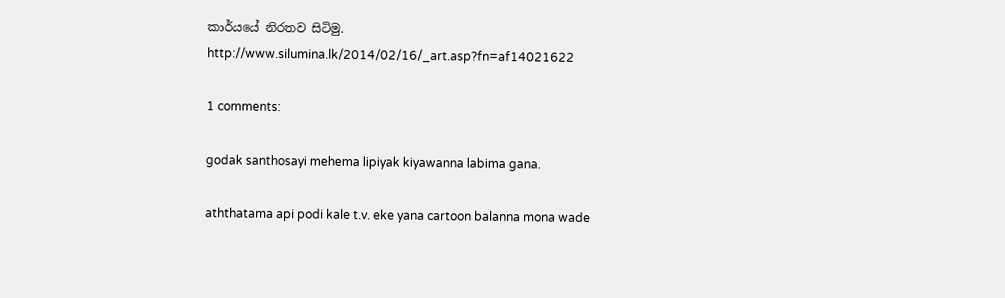කාර්යයේ නිරතව සිටිමු.
http://www.silumina.lk/2014/02/16/_art.asp?fn=af14021622

1 comments:

godak santhosayi mehema lipiyak kiyawanna labima gana.

aththatama api podi kale t.v. eke yana cartoon balanna mona wade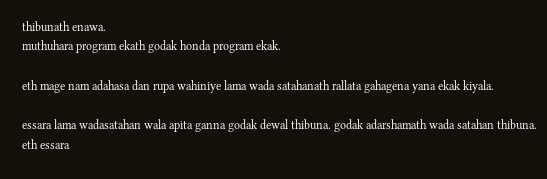thibunath enawa.
muthuhara program ekath godak honda program ekak.

eth mage nam adahasa dan rupa wahiniye lama wada satahanath rallata gahagena yana ekak kiyala.

essara lama wadasatahan wala apita ganna godak dewal thibuna. godak adarshamath wada satahan thibuna. eth essara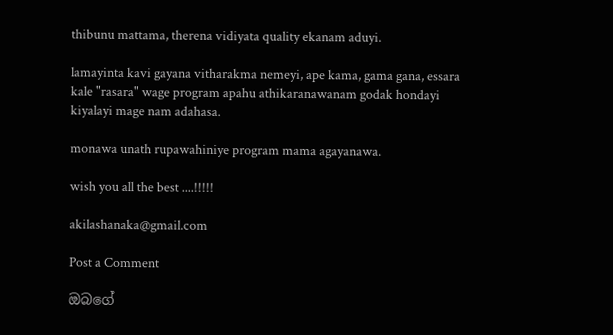thibunu mattama, therena vidiyata quality ekanam aduyi.

lamayinta kavi gayana vitharakma nemeyi, ape kama, gama gana, essara kale "rasara" wage program apahu athikaranawanam godak hondayi kiyalayi mage nam adahasa.

monawa unath rupawahiniye program mama agayanawa.

wish you all the best ....!!!!!

akilashanaka@gmail.com

Post a Comment

ඔබගේ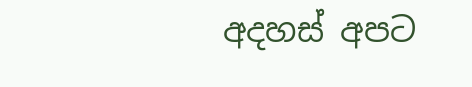අදහස් අපට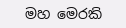මහ මෙරකි